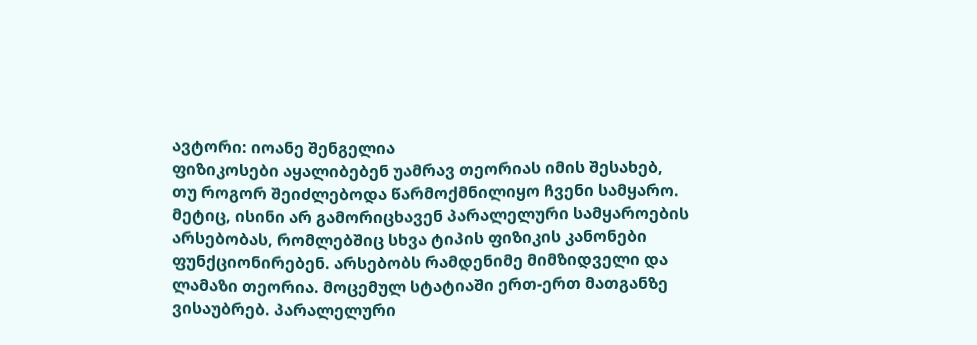ავტორი: იოანე შენგელია
ფიზიკოსები აყალიბებენ უამრავ თეორიას იმის შესახებ, თუ როგორ შეიძლებოდა წარმოქმნილიყო ჩვენი სამყარო. მეტიც, ისინი არ გამორიცხავენ პარალელური სამყაროების არსებობას, რომლებშიც სხვა ტიპის ფიზიკის კანონები ფუნქციონირებენ. არსებობს რამდენიმე მიმზიდველი და ლამაზი თეორია. მოცემულ სტატიაში ერთ-ერთ მათგანზე ვისაუბრებ. პარალელური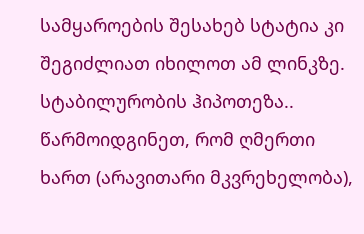სამყაროების შესახებ სტატია კი შეგიძლიათ იხილოთ ამ ლინკზე.
სტაბილურობის ჰიპოთეზა..
წარმოიდგინეთ, რომ ღმერთი ხართ (არავითარი მკვრეხელობა),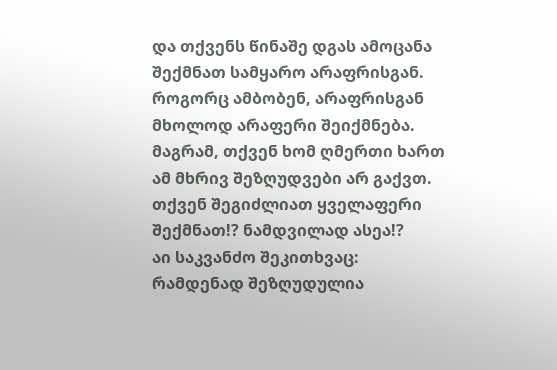და თქვენს წინაშე დგას ამოცანა შექმნათ სამყარო არაფრისგან. როგორც ამბობენ, არაფრისგან მხოლოდ არაფერი შეიქმნება. მაგრამ, თქვენ ხომ ღმერთი ხართ ამ მხრივ შეზღუდვები არ გაქვთ. თქვენ შეგიძლიათ ყველაფერი შექმნათ!? ნამდვილად ასეა!?
აი საკვანძო შეკითხვაც: რამდენად შეზღუდულია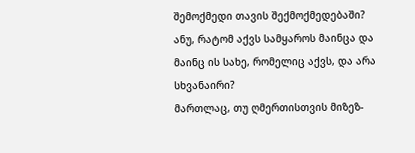შემოქმედი თავის შექმოქმედებაში? ანუ, რატომ აქვს სამყაროს მაინცა და მაინც ის სახე, რომელიც აქვს, და არა სხვანაირი?
მართლაც, თუ ღმერთისთვის მიზეზ-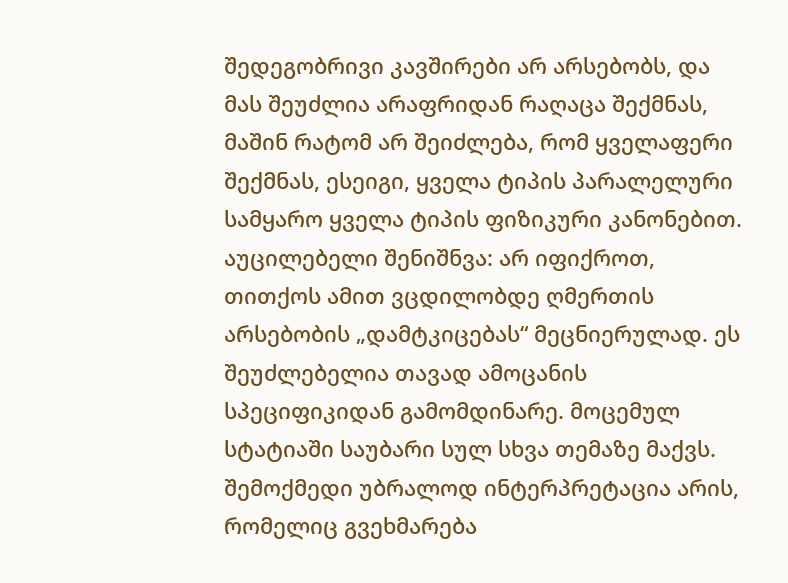შედეგობრივი კავშირები არ არსებობს, და მას შეუძლია არაფრიდან რაღაცა შექმნას, მაშინ რატომ არ შეიძლება, რომ ყველაფერი შექმნას, ესეიგი, ყველა ტიპის პარალელური სამყარო ყველა ტიპის ფიზიკური კანონებით.
აუცილებელი შენიშნვა: არ იფიქროთ, თითქოს ამით ვცდილობდე ღმერთის არსებობის „დამტკიცებას“ მეცნიერულად. ეს შეუძლებელია თავად ამოცანის სპეციფიკიდან გამომდინარე. მოცემულ სტატიაში საუბარი სულ სხვა თემაზე მაქვს. შემოქმედი უბრალოდ ინტერპრეტაცია არის, რომელიც გვეხმარება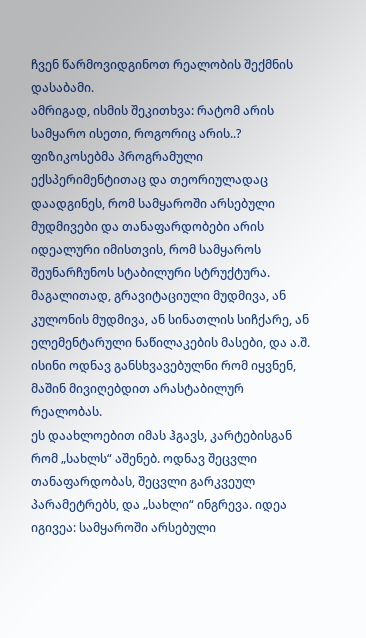ჩვენ წარმოვიდგინოთ რეალობის შექმნის დასაბამი.
ამრიგად, ისმის შეკითხვა: რატომ არის სამყარო ისეთი, როგორიც არის..?
ფიზიკოსებმა პროგრამული ექსპერიმენტითაც და თეორიულადაც დაადგინეს, რომ სამყაროში არსებული მუდმივები და თანაფარდობები არის იდეალური იმისთვის, რომ სამყაროს შეუნარჩუნოს სტაბილური სტრუქტურა. მაგალითად, გრავიტაციული მუდმივა, ან კულონის მუდმივა, ან სინათლის სიჩქარე, ან ელემენტარული ნაწილაკების მასები, და ა.შ. ისინი ოდნავ განსხვავებულნი რომ იყვნენ, მაშინ მივიღებდით არასტაბილურ რეალობას.
ეს დაახლოებით იმას ჰგავს, კარტებისგან რომ „სახლს“ აშენებ. ოდნავ შეცვლი თანაფარდობას, შეცვლი გარკვეულ პარამეტრებს, და „სახლი“ ინგრევა. იდეა იგივეა: სამყაროში არსებული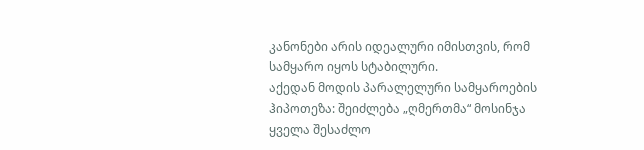კანონები არის იდეალური იმისთვის, რომ სამყარო იყოს სტაბილური.
აქედან მოდის პარალელური სამყაროების ჰიპოთეზა: შეიძლება „ღმერთმა“ მოსინჯა ყველა შესაძლო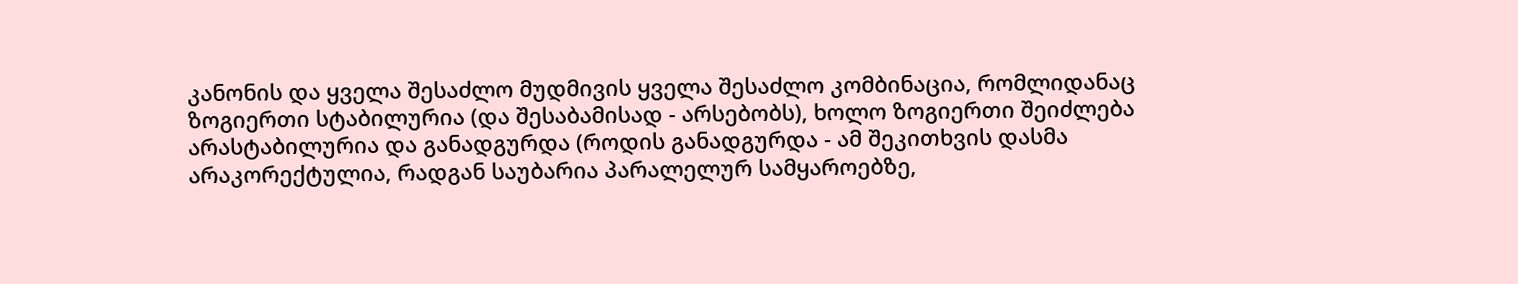კანონის და ყველა შესაძლო მუდმივის ყველა შესაძლო კომბინაცია, რომლიდანაც ზოგიერთი სტაბილურია (და შესაბამისად - არსებობს), ხოლო ზოგიერთი შეიძლება არასტაბილურია და განადგურდა (როდის განადგურდა - ამ შეკითხვის დასმა არაკორექტულია, რადგან საუბარია პარალელურ სამყაროებზე,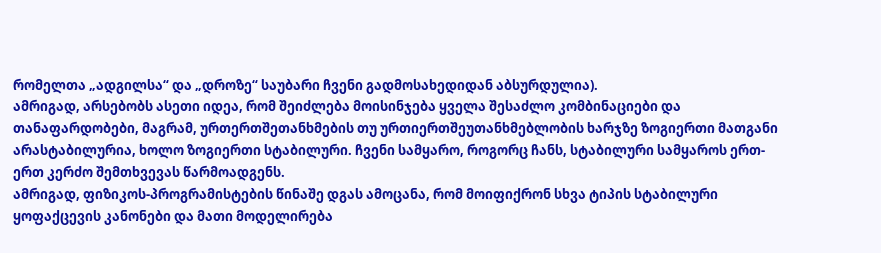რომელთა „ადგილსა“ და „დროზე“ საუბარი ჩვენი გადმოსახედიდან აბსურდულია).
ამრიგად, არსებობს ასეთი იდეა, რომ შეიძლება მოისინჯება ყველა შესაძლო კომბინაციები და თანაფარდობები, მაგრამ, ურთერთშეთანხმების თუ ურთიერთშეუთანხმებლობის ხარჯზე ზოგიერთი მათგანი არასტაბილურია, ხოლო ზოგიერთი სტაბილური. ჩვენი სამყარო, როგორც ჩანს, სტაბილური სამყაროს ერთ-ერთ კერძო შემთხვევას წარმოადგენს.
ამრიგად, ფიზიკოს-პროგრამისტების წინაშე დგას ამოცანა, რომ მოიფიქრონ სხვა ტიპის სტაბილური ყოფაქცევის კანონები და მათი მოდელირება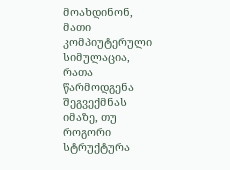მოახდინონ, მათი კომპიუტერული სიმულაცია, რათა წარმოდგენა შეგვექმნას იმაზე, თუ როგორი სტრუქტურა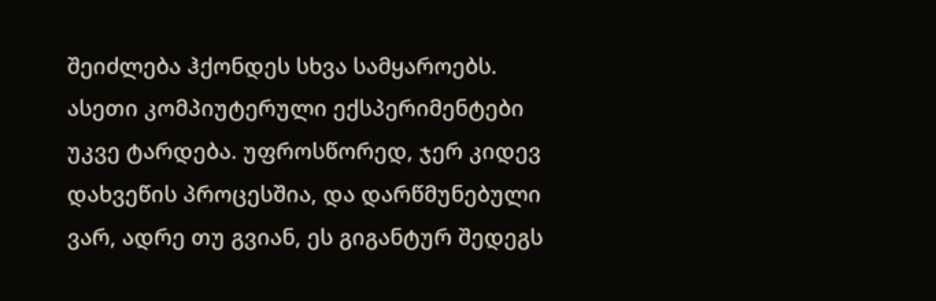შეიძლება ჰქონდეს სხვა სამყაროებს. ასეთი კომპიუტერული ექსპერიმენტები უკვე ტარდება. უფროსწორედ, ჯერ კიდევ დახვეწის პროცესშია, და დარწმუნებული ვარ, ადრე თუ გვიან, ეს გიგანტურ შედეგს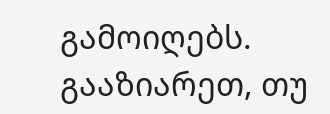გამოიღებს.
გააზიარეთ, თუ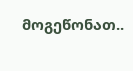მოგეწონათ..